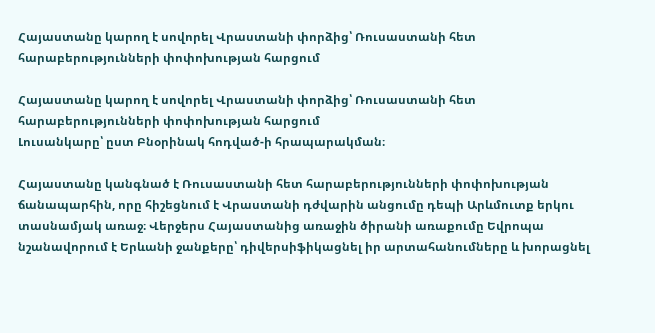Հայաստանը կարող է սովորել Վրաստանի փորձից՝ Ռուսաստանի հետ հարաբերությունների փոփոխության հարցում

Հայաստանը կարող է սովորել Վրաստանի փորձից՝ Ռուսաստանի հետ հարաբերությունների փոփոխության հարցում
Լուսանկարը՝ ըստ Բնօրինակ հոդված-ի հրապարակման։

Հայաստանը կանգնած է Ռուսաստանի հետ հարաբերությունների փոփոխության ճանապարհին, որը հիշեցնում է Վրաստանի դժվարին անցումը դեպի Արևմուտք երկու տասնամյակ առաջ։ Վերջերս Հայաստանից առաջին ծիրանի առաքումը Եվրոպա նշանավորում է Երևանի ջանքերը՝ դիվերսիֆիկացնել իր արտահանումները և խորացնել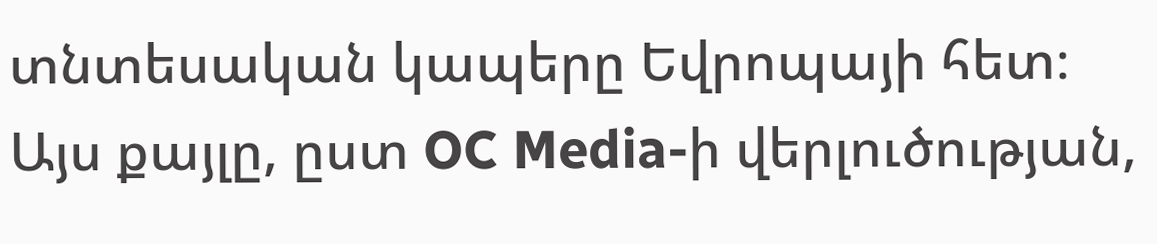տնտեսական կապերը Եվրոպայի հետ։ Այս քայլը, ըստ OC Media-ի վերլուծության,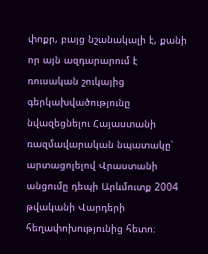փոքր, բայց նշանակալի է, քանի որ այն ազդարարում է ռուսական շուկայից գերկախվածությունը նվազեցնելու Հայաստանի ռազմավարական նպատակը՝ արտացոլելով Վրաստանի անցումը դեպի Արևմուտք 2004 թվականի Վարդերի հեղափոխությունից հետո։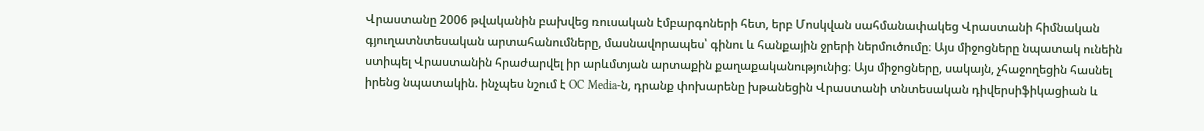Վրաստանը 2006 թվականին բախվեց ռուսական էմբարգոների հետ, երբ Մոսկվան սահմանափակեց Վրաստանի հիմնական գյուղատնտեսական արտահանումները, մասնավորապես՝ գինու և հանքային ջրերի ներմուծումը։ Այս միջոցները նպատակ ունեին ստիպել Վրաստանին հրաժարվել իր արևմտյան արտաքին քաղաքականությունից։ Այս միջոցները, սակայն, չհաջողեցին հասնել իրենց նպատակին. ինչպես նշում է OC Media-ն, դրանք փոխարենը խթանեցին Վրաստանի տնտեսական դիվերսիֆիկացիան և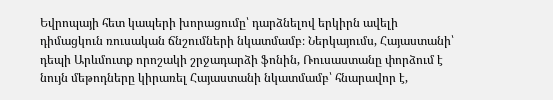Եվրոպայի հետ կապերի խորացումը՝ դարձնելով երկիրն ավելի դիմացկուն ռուսական ճնշումների նկատմամբ։ Ներկայումս, Հայաստանի՝ դեպի Արևմուտք որոշակի շրջադարձի ֆոնին, Ռուսաստանը փորձում է նույն մեթոդները կիրառել Հայաստանի նկատմամբ՝ հնարավոր է,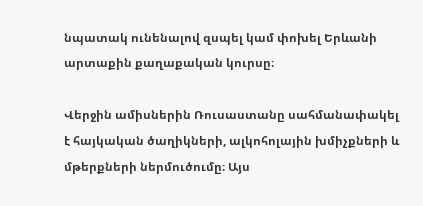նպատակ ունենալով զսպել կամ փոխել Երևանի արտաքին քաղաքական կուրսը։

Վերջին ամիսներին Ռուսաստանը սահմանափակել է հայկական ծաղիկների, ալկոհոլային խմիչքների և մթերքների ներմուծումը։ Այս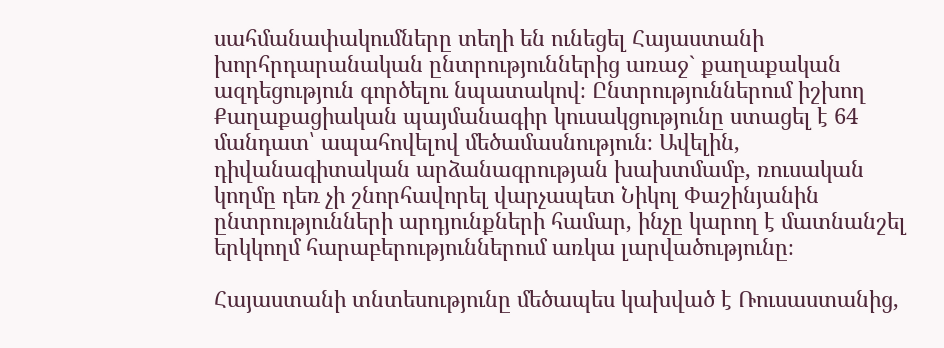սահմանափակումները տեղի են ունեցել Հայաստանի խորհրդարանական ընտրություններից առաջ` քաղաքական ազդեցություն գործելու նպատակով։ Ընտրություններում իշխող Քաղաքացիական պայմանագիր կուսակցությունը ստացել է 64 մանդատ՝ ապահովելով մեծամասնություն։ Ավելին, դիվանագիտական արձանագրության խախտմամբ, ռուսական կողմը դեռ չի շնորհավորել վարչապետ Նիկոլ Փաշինյանին ընտրությունների արդյունքների համար, ինչը կարող է մատնանշել երկկողմ հարաբերություններում առկա լարվածությունը։

Հայաստանի տնտեսությունը մեծապես կախված է Ռուսաստանից,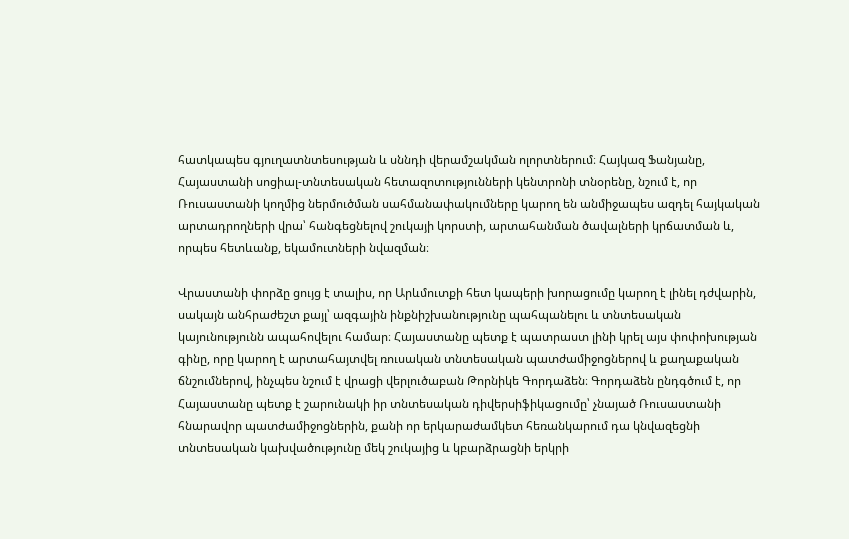հատկապես գյուղատնտեսության և սննդի վերամշակման ոլորտներում։ Հայկազ Ֆանյանը, Հայաստանի սոցիալ-տնտեսական հետազոտությունների կենտրոնի տնօրենը, նշում է, որ Ռուսաստանի կողմից ներմուծման սահմանափակումները կարող են անմիջապես ազդել հայկական արտադրողների վրա՝ հանգեցնելով շուկայի կորստի, արտահանման ծավալների կրճատման և, որպես հետևանք, եկամուտների նվազման։

Վրաստանի փորձը ցույց է տալիս, որ Արևմուտքի հետ կապերի խորացումը կարող է լինել դժվարին, սակայն անհրաժեշտ քայլ՝ ազգային ինքնիշխանությունը պահպանելու և տնտեսական կայունությունն ապահովելու համար։ Հայաստանը պետք է պատրաստ լինի կրել այս փոփոխության գինը, որը կարող է արտահայտվել ռուսական տնտեսական պատժամիջոցներով և քաղաքական ճնշումներով, ինչպես նշում է վրացի վերլուծաբան Թորնիկե Գորդաձեն։ Գորդաձեն ընդգծում է, որ Հայաստանը պետք է շարունակի իր տնտեսական դիվերսիֆիկացումը՝ չնայած Ռուսաստանի հնարավոր պատժամիջոցներին, քանի որ երկարաժամկետ հեռանկարում դա կնվազեցնի տնտեսական կախվածությունը մեկ շուկայից և կբարձրացնի երկրի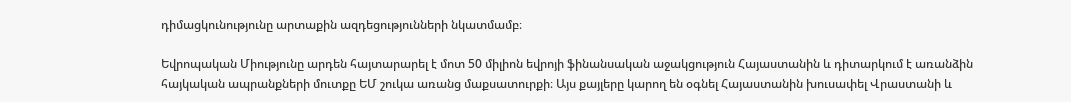դիմացկունությունը արտաքին ազդեցությունների նկատմամբ։

Եվրոպական Միությունը արդեն հայտարարել է մոտ 50 միլիոն եվրոյի ֆինանսական աջակցություն Հայաստանին և դիտարկում է առանձին հայկական ապրանքների մուտքը ԵՄ շուկա առանց մաքսատուրքի։ Այս քայլերը կարող են օգնել Հայաստանին խուսափել Վրաստանի և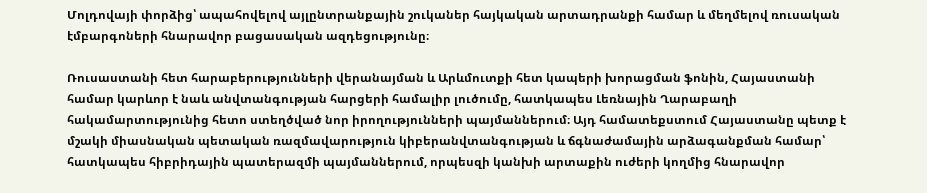Մոլդովայի փորձից՝ ապահովելով այլընտրանքային շուկաներ հայկական արտադրանքի համար և մեղմելով ռուսական էմբարգոների հնարավոր բացասական ազդեցությունը։

Ռուսաստանի հետ հարաբերությունների վերանայման և Արևմուտքի հետ կապերի խորացման ֆոնին, Հայաստանի համար կարևոր է նաև անվտանգության հարցերի համալիր լուծումը, հատկապես Լեռնային Ղարաբաղի հակամարտությունից հետո ստեղծված նոր իրողությունների պայմաններում։ Այդ համատեքստում Հայաստանը պետք է մշակի միասնական պետական ռազմավարություն կիբերանվտանգության և ճգնաժամային արձագանքման համար՝ հատկապես հիբրիդային պատերազմի պայմաններում, որպեսզի կանխի արտաքին ուժերի կողմից հնարավոր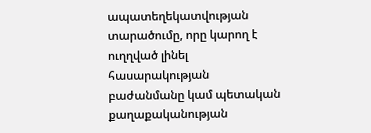ապատեղեկատվության տարածումը, որը կարող է ուղղված լինել հասարակության բաժանմանը կամ պետական քաղաքականության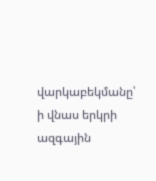վարկաբեկմանը՝ ի վնաս երկրի ազգային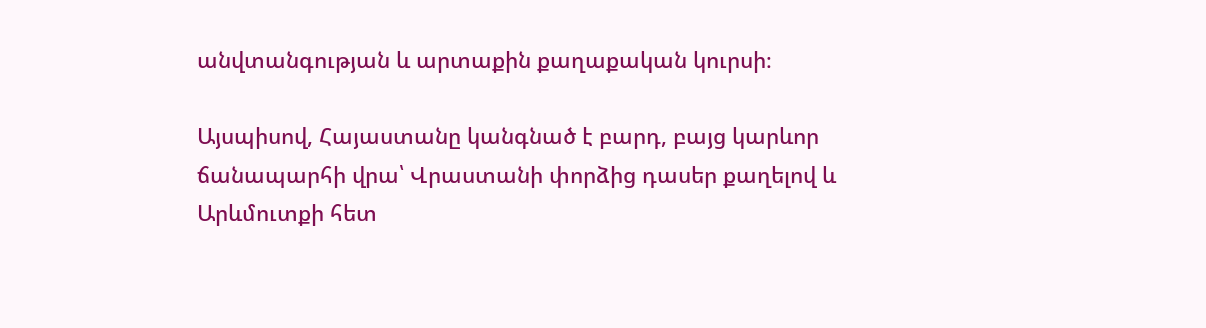անվտանգության և արտաքին քաղաքական կուրսի։

Այսպիսով, Հայաստանը կանգնած է բարդ, բայց կարևոր ճանապարհի վրա՝ Վրաստանի փորձից դասեր քաղելով և Արևմուտքի հետ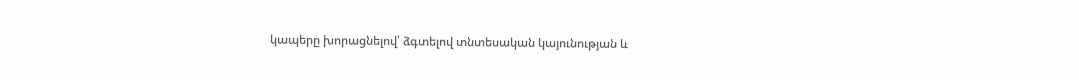կապերը խորացնելով՝ ձգտելով տնտեսական կայունության և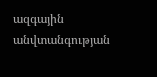ազգային անվտանգության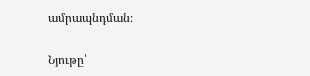ամրապնդման։

Նյութը՝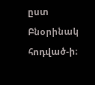ըստ Բնօրինակ հոդված-ի։